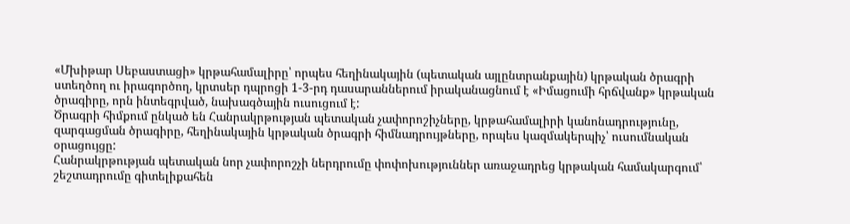«Մխիթար Սեբաստացի» կրթահամալիրը՝ որպես հեղինակային (պետական այլընտրանքային) կրթական ծրագրի ստեղծող ու իրագործող, կրտսեր դպրոցի 1-3-րդ դասարաններում իրականացնում է «Իմացումի հրճվանք» կրթական ծրագիրը, որն ինտեգրված, նախագծային ուսուցում է:
Ծրագրի հիմքում ընկած են Հանրակրթության պետական չափորոշիչները, կրթահամալիրի կանոնադրությունը, զարգացման ծրագիրը, հեղինակային կրթական ծրագրի հիմնադրույթները, որպես կազմակերպիչ՝ ուսումնական օրացույցը:
Հանրակրթության պետական նոր չափորոշչի ներդրումը փոփոխություններ առաջադրեց կրթական համակարգում՝ շեշտադրումը գիտելիքահեն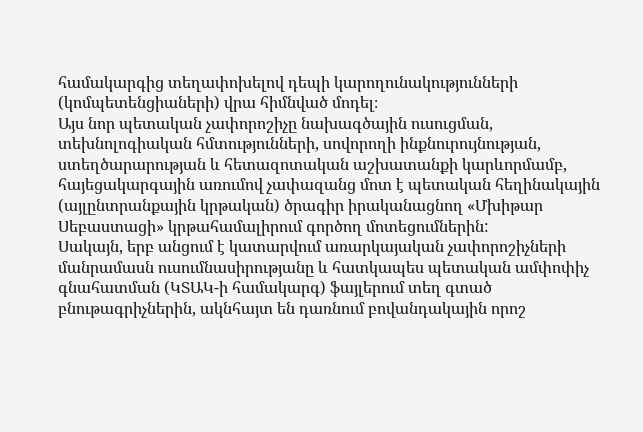համակարգից տեղափոխելով դեպի կարողունակությունների (կոմպետենցիաների) վրա հիմնված մոդել։
Այս նոր պետական չափորոշիչը նախագծային ուսուցման, տեխնոլոգիական հմտությունների, սովորողի ինքնուրույնության, ստեղծարարության և հետազոտական աշխատանքի կարևորմամբ, հայեցակարգային առումով չափազանց մոտ է պետական հեղինակային (այլընտրանքային կրթական) ծրագիր իրականացնող «Մխիթար Սեբաստացի» կրթահամալիրում գործող մոտեցումներին:
Սակայն, երբ անցում է կատարվում առարկայական չափորոշիչների մանրամասն ուսումնասիրությանը և հատկապես պետական ամփոփիչ գնահատման (ԿՏԱԿ-ի համակարգ) ֆայլերում տեղ գտած բնութագրիչներին, ակնհայտ են դառնում բովանդակային որոշ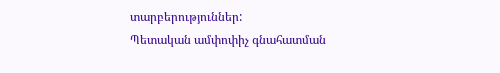տարբերություններ:
Պետական ամփոփիչ գնահատման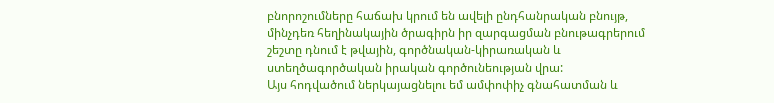բնորոշումները հաճախ կրում են ավելի ընդհանրական բնույթ, մինչդեռ հեղինակային ծրագիրն իր զարգացման բնութագրերում շեշտը դնում է թվային, գործնական-կիրառական և ստեղծագործական իրական գործունեության վրա:
Այս հոդվածում ներկայացնելու եմ ամփոփիչ գնահատման և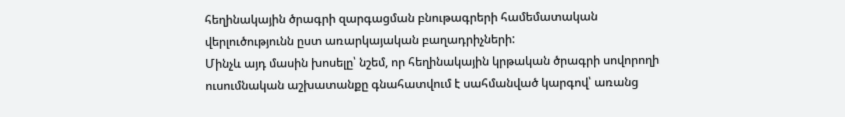հեղինակային ծրագրի զարգացման բնութագրերի համեմատական վերլուծությունն ըստ առարկայական բաղադրիչների:
Մինչև այդ մասին խոսելը՝ նշեմ, որ հեղինակային կրթական ծրագրի սովորողի ուսումնական աշխատանքը գնահատվում է սահմանված կարգով՝ առանց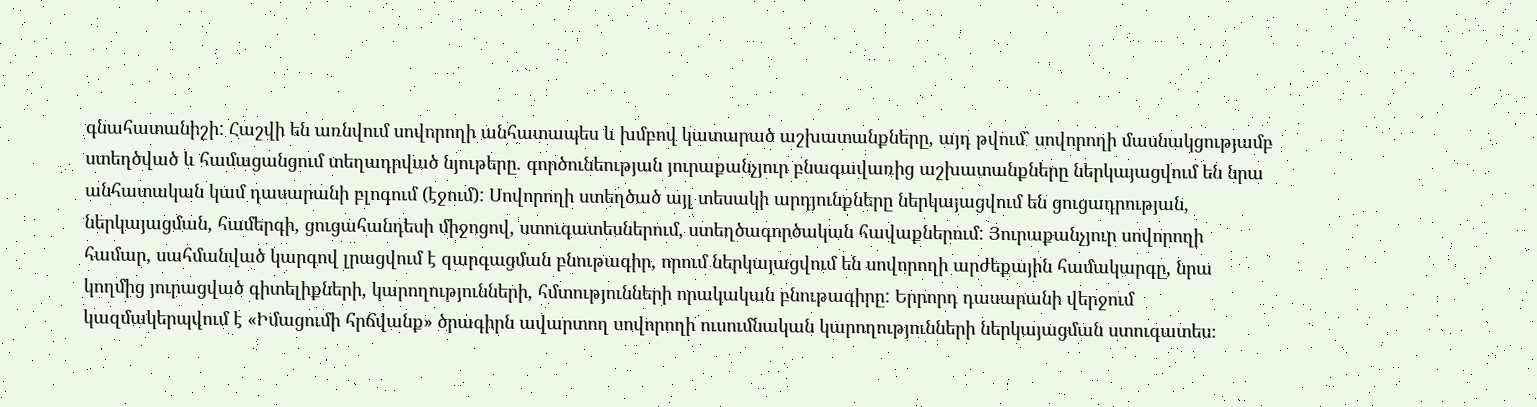գնահատանիշի: Հաշվի են առնվում սովորողի անհատապես և խմբով կատարած աշխատանքները, այդ թվում` սովորողի մասնակցությամբ ստեղծված և համացանցում տեղադրված նյութերը. գործունեության յուրաքանչյուր բնագավառից աշխատանքները ներկայացվում են նրա անհատական կամ դասարանի բլոգում (էջում): Սովորողի ստեղծած այլ տեսակի արդյունքները ներկայացվում են ցուցադրության, ներկայացման, համերգի, ցուցահանդեսի միջոցով, ստուգատեսներում, ստեղծագործական հավաքներում: Յուրաքանչյուր սովորողի համար, սահմանված կարգով լրացվում է զարգացման բնութագիր, որում ներկայացվում են սովորողի արժեքային համակարգը, նրա կողմից յուրացված գիտելիքների, կարողությունների, հմտությունների որակական բնութագիրը: Երրորդ դասարանի վերջում կազմակերպվում է «Իմացումի հրճվանք» ծրագիրն ավարտող սովորողի ուսումնական կարողությունների ներկայացման ստուգատես։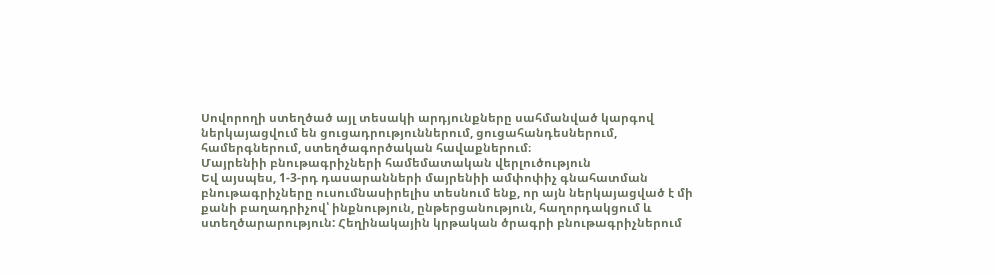Սովորողի ստեղծած այլ տեսակի արդյունքները սահմանված կարգով ներկայացվում են ցուցադրություններում, ցուցահանդեսներում, համերգներում, ստեղծագործական հավաքներում։
Մայրենիի բնութագրիչների համեմատական վերլուծություն
Եվ այսպես, 1-3-րդ դասարանների մայրենիի ամփոփիչ գնահատման բնութագրիչները ուսումնասիրելիս տեսնում ենք, որ այն ներկայացված է մի քանի բաղադրիչով՝ ինքնություն, ընթերցանություն, հաղորդակցում և ստեղծարարություն: Հեղինակային կրթական ծրագրի բնութագրիչներում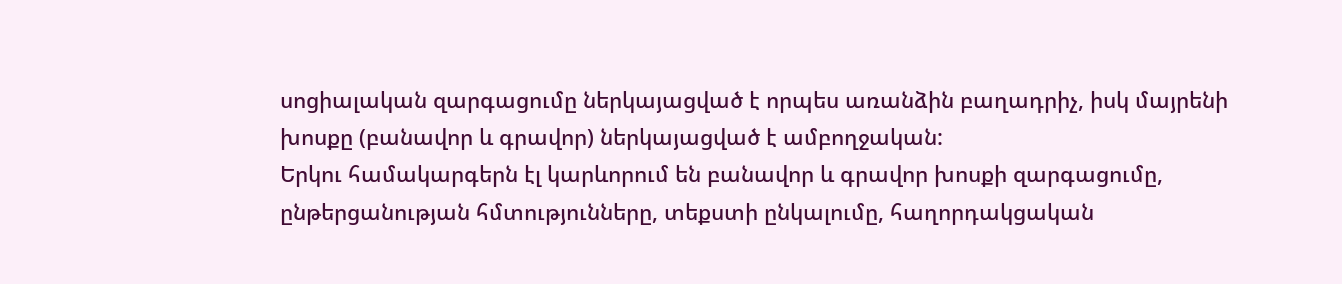սոցիալական զարգացումը ներկայացված է որպես առանձին բաղադրիչ, իսկ մայրենի խոսքը (բանավոր և գրավոր) ներկայացված է ամբողջական:
Երկու համակարգերն էլ կարևորում են բանավոր և գրավոր խոսքի զարգացումը, ընթերցանության հմտությունները, տեքստի ընկալումը, հաղորդակցական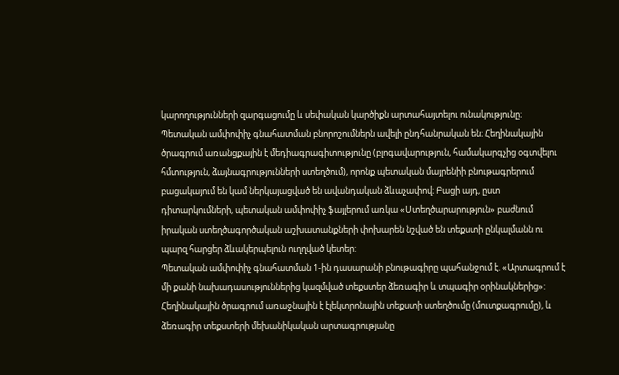կարողությունների զարգացումը և սեփական կարծիքն արտահայտելու ունակությունը։
Պետական ամփոփիչ գնահատման բնորոշումներն ավելի ընդհանրական են։ Հեղինակային ծրագրում առանցքային է մեդիագրագիտությունը (բլոգավարություն, համակարգչից օգտվելու հմտություն, ձայնագրությունների ստեղծում), որոնք պետական մայրենիի բնութագրերում բացակայում են կամ ներկայացված են ավանդական ձևաչափով։ Բացի այդ, ըստ դիտարկումների, պետական ամփոփիչ ֆայլերում առկա «Ստեղծարարություն» բաժնում իրական ստեղծագործական աշխատանքների փոխարեն նշված են տեքստի ընկալմանն ու պարզ հարցեր ձևակերպելուն ուղղված կետեր:
Պետական ամփոփիչ գնահատման 1-ին դասարանի բնութագիրը պահանջում է. «Արտագրում է մի քանի նախադասություններից կազմված տեքստեր ձեռագիր և տպագիր օրինակներից»: Հեղինակային ծրագրում առաջնային է էլեկտրոնային տեքստի ստեղծումը (մուտքագրումը), և ձեռագիր տեքստերի մեխանիկական արտագրությանը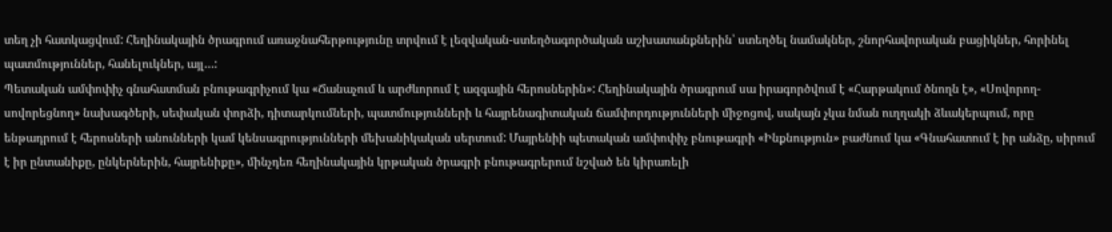տեղ չի հատկացվում: Հեղինակային ծրագրում առաջնահերթությունը տրվում է լեզվական-ստեղծագործական աշխատանքներին՝ ստեղծել նամակներ, շնորհավորական բացիկներ, հորինել պատմություններ, հանելուկներ, այլ…:
Պետական ամփոփիչ գնահատման բնութագրիչում կա «Ճանաչում և արժևորում է ազգային հերոսներին»: Հեղինակային ծրագրում սա իրագործվում է «Հարթակում ծնողն է», «Սովորող-սովորեցնող» նախագծերի, սեփական փորձի, դիտարկումների, պատմությունների և հայրենագիտական ճամփորդությունների միջոցով, սակայն չկա նման ուղղակի ձևակերպում, որը ենթադրում է հերոսների անունների կամ կենսագրությունների մեխանիկական սերտում: Մայրենիի պետական ամփոփիչ բնութագրի «Ինքնություն» բաժնում կա «Գնահատում է իր անձը, սիրում է իր ընտանիքը, ընկերներին, հայրենիքը», մինչդեռ հեղինակային կրթական ծրագրի բնութագրերում նշված են կիրառելի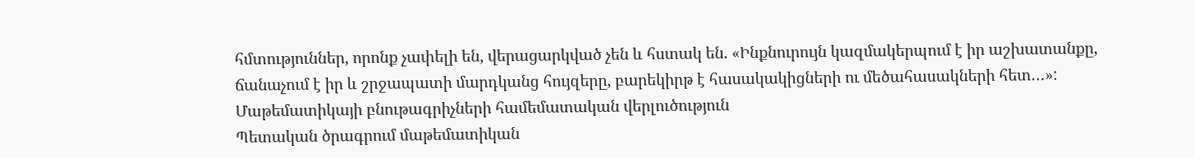հմտություններ, որոնք չափելի են, վերացարկված չեն և հստակ են. «Ինքնուրույն կազմակերպում է իր աշխատանքը, ճանաչում է իր և շրջապատի մարդկանց հույզերը, բարեկիրթ է հասակակիցների ու մեծահասակների հետ…»:
Մաթեմատիկայի բնութագրիչների համեմատական վերլուծություն
Պետական ծրագրում մաթեմատիկան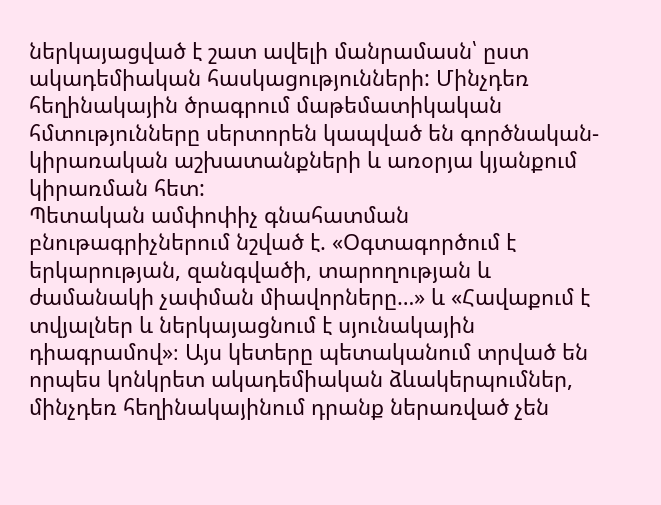ներկայացված է շատ ավելի մանրամասն՝ ըստ ակադեմիական հասկացությունների: Մինչդեռ հեղինակային ծրագրում մաթեմատիկական հմտությունները սերտորեն կապված են գործնական-կիրառական աշխատանքների և առօրյա կյանքում կիրառման հետ:
Պետական ամփոփիչ գնահատման բնութագրիչներում նշված է. «Օգտագործում է երկարության, զանգվածի, տարողության և ժամանակի չափման միավորները…» և «Հավաքում է տվյալներ և ներկայացնում է սյունակային դիագրամով»։ Այս կետերը պետականում տրված են որպես կոնկրետ ակադեմիական ձևակերպումներ, մինչդեռ հեղինակայինում դրանք ներառված չեն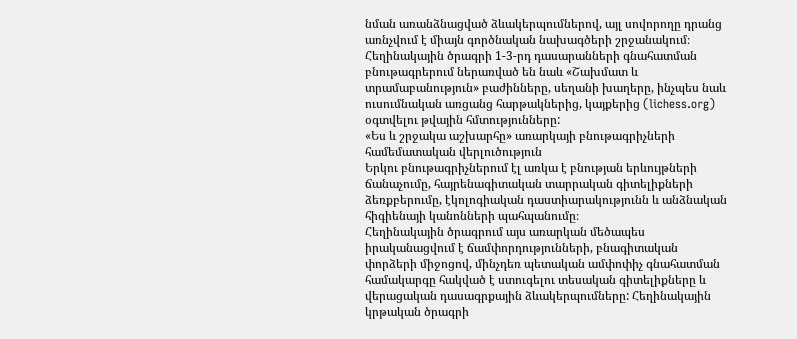նման առանձնացված ձևակերպումներով, այլ սովորողը դրանց առնչվում է միայն գործնական նախագծերի շրջանակում։
Հեղինակային ծրագրի 1-3-րդ դասարանների գնահատման բնութագրերում ներառված են նաև «Շախմատ և տրամաբանություն» բաժինները, սեղանի խաղերը, ինչպես նաև ուսումնական առցանց հարթակներից, կայքերից (lichess.org) օգտվելու թվային հմտությունները:
«Ես և շրջակա աշխարհը» առարկայի բնութագրիչների համեմատական վերլուծություն
Երկու բնութագրիչներում էլ առկա է բնության երևույթների ճանաչումը, հայրենագիտական տարրական գիտելիքների ձեռքբերումը, էկոլոգիական դաստիարակությունն և անձնական հիգիենայի կանոնների պահպանումը։
Հեղինակային ծրագրում այս առարկան մեծապես իրականացվում է ճամփորդությունների, բնագիտական փորձերի միջոցով, մինչդեռ պետական ամփոփիչ գնահատման համակարգը հակված է ստուգելու տեսական գիտելիքները և վերացական դասագրքային ձևակերպումները: Հեղինակային կրթական ծրագրի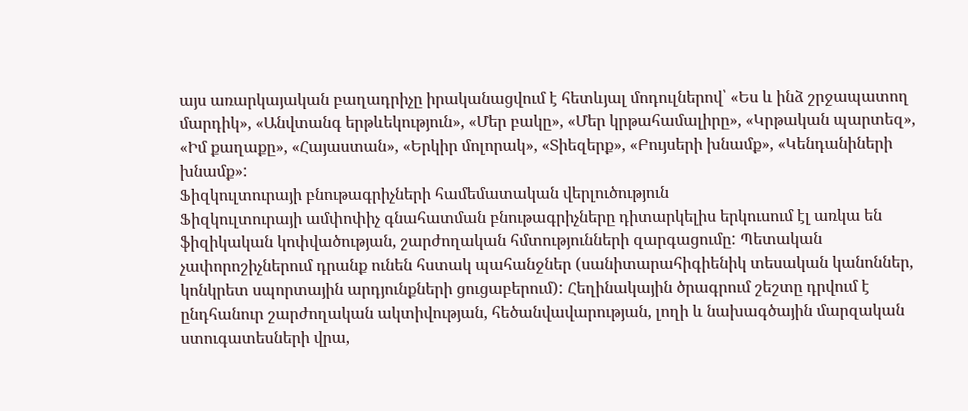այս առարկայական բաղադրիչը իրականացվում է հետևյալ մոդուլներով՝ «Ես և ինձ շրջապատող մարդիկ», «Անվտանգ երթևեկություն», «Մեր բակը», «Մեր կրթահամալիրը», «Կրթական պարտեզ», «Իմ քաղաքը», «Հայաստան», «Երկիր մոլորակ», «Տիեզերք», «Բույսերի խնամք», «Կենդանիների խնամք»:
Ֆիզկուլտուրայի բնութագրիչների համեմատական վերլուծություն
Ֆիզկուլտուրայի ամփոփիչ գնահատման բնութագրիչները դիտարկելիս երկուսում էլ առկա են ֆիզիկական կոփվածության, շարժողական հմտությունների զարգացումը: Պետական չափորոշիչներում դրանք ունեն հստակ պահանջներ (սանիտարահիգիենիկ տեսական կանոններ, կոնկրետ սպորտային արդյունքների ցուցաբերում): Հեղինակային ծրագրում շեշտը դրվում է ընդհանուր շարժողական ակտիվության, հեծանվավարության, լողի և նախագծային մարզական ստուգատեսների վրա,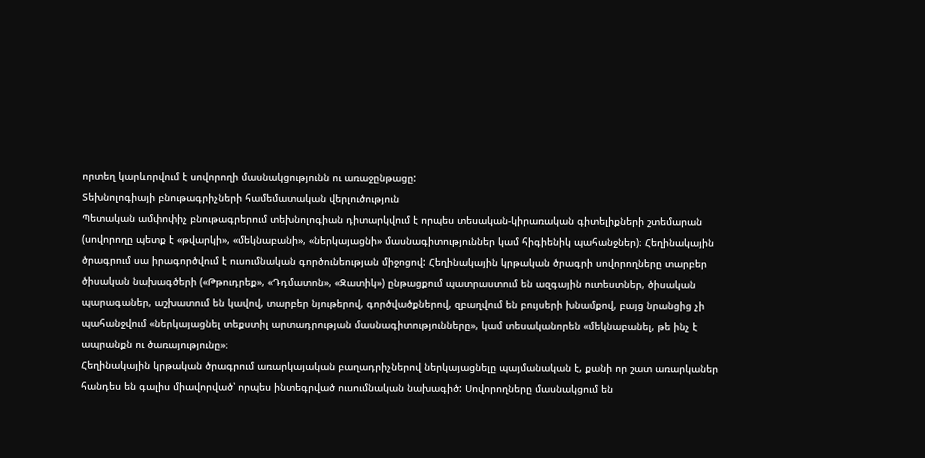որտեղ կարևորվում է սովորողի մասնակցությունն ու առաջընթացը:
Տեխնոլոգիայի բնութագրիչների համեմատական վերլուծություն
Պետական ամփոփիչ բնութագրերում տեխնոլոգիան դիտարկվում է որպես տեսական-կիրառական գիտելիքների շտեմարան (սովորողը պետք է «թվարկի», «մեկնաբանի», «ներկայացնի» մասնագիտություններ կամ հիգիենիկ պահանջներ)։ Հեղինակային ծրագրում սա իրագործվում է ուսումնական գործունեության միջոցով: Հեղինակային կրթական ծրագրի սովորողները տարբեր ծիսական նախագծերի («Թթուդրեք», «Դդմատոն», «Զատիկ») ընթացքում պատրաստում են ազգային ուտեստներ, ծիսական պարագաներ, աշխատում են կավով, տարբեր նյութերով, գործվածքներով, զբաղվում են բույսերի խնամքով, բայց նրանցից չի պահանջվում «ներկայացնել տեքստիլ արտադրության մասնագիտությունները», կամ տեսականորեն «մեկնաբանել, թե ինչ է ապրանքն ու ծառայությունը»։
Հեղինակային կրթական ծրագրում առարկայական բաղադրիչներով ներկայացնելը պայմանական է, քանի որ շատ առարկաներ հանդես են գալիս միավորված՝ որպես ինտեգրված ուսումնական նախագիծ: Սովորողները մասնակցում են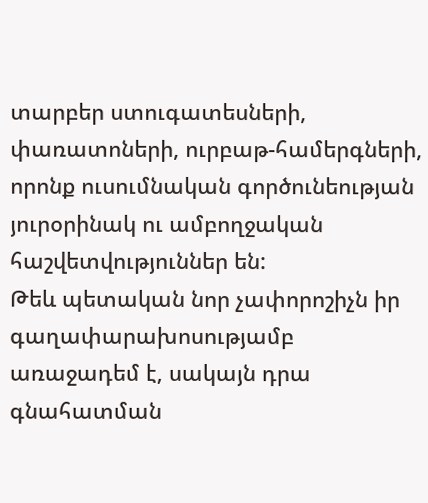տարբեր ստուգատեսների, փառատոների, ուրբաթ-համերգների, որոնք ուսումնական գործունեության յուրօրինակ ու ամբողջական հաշվետվություններ են:
Թեև պետական նոր չափորոշիչն իր գաղափարախոսությամբ առաջադեմ է, սակայն դրա գնահատման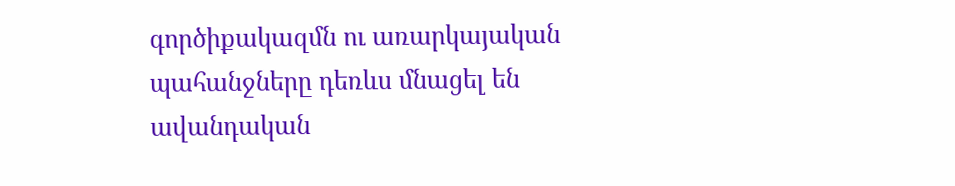գործիքակազմն ու առարկայական պահանջները դեռևս մնացել են ավանդական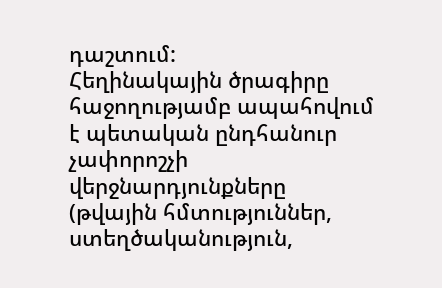դաշտում:
Հեղինակային ծրագիրը հաջողությամբ ապահովում է պետական ընդհանուր չափորոշչի վերջնարդյունքները (թվային հմտություններ, ստեղծականություն,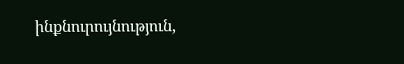ինքնուրույնություն,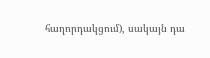հաղորդակցում), սակայն դա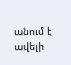անում է ավելի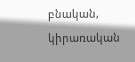բնական, կիրառական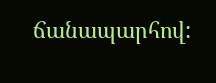ճանապարհով: